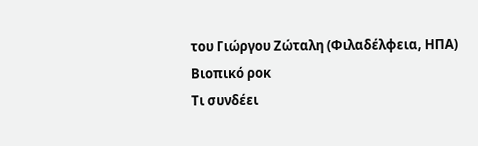του Γιώργου Ζώταλη (Φιλαδέλφεια, ΗΠΑ)
Βιοπικό ροκ
Τι συνδέει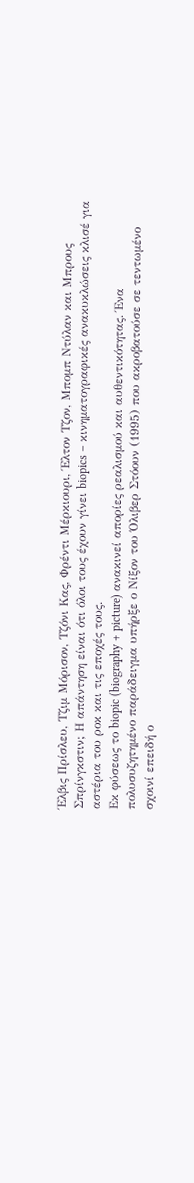Έλβις Πρίσλευ, Τζιμ Μόρισον, Τζόνι Κας, Φρέντι Μέρκιουρι, Έλτον Τζον, Μπομπ Ντύλαν και Μπρους Σπρίνγκστιν; Η απάντηση είναι ότι όλοι τους έχουν γίνει biopics – κινηματογραφικές ανακυκλώσεις κλισέ για αστέρια του ροκ και τις εποχές τους.
Εκ φύσεως το biopic (biography + picture) ανακινεί απορίες ρεαλισμού και αυθεντικότητας. Ένα πολυσυζητημένο παράδειγμα υπήρξε ο Νίξον του Όλιβερ Στόουν (1995) που ακροβατούσε σε τεντωμένο σχοινί επειδή ο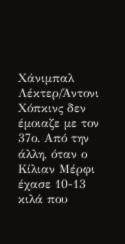Χάνιμπαλ Λέκτερ/Άντονι Χόπκινς δεν έμοιαζε με τον 37ο. Από την άλλη, όταν ο Κίλιαν Μέρφι έχασε 10-13 κιλά που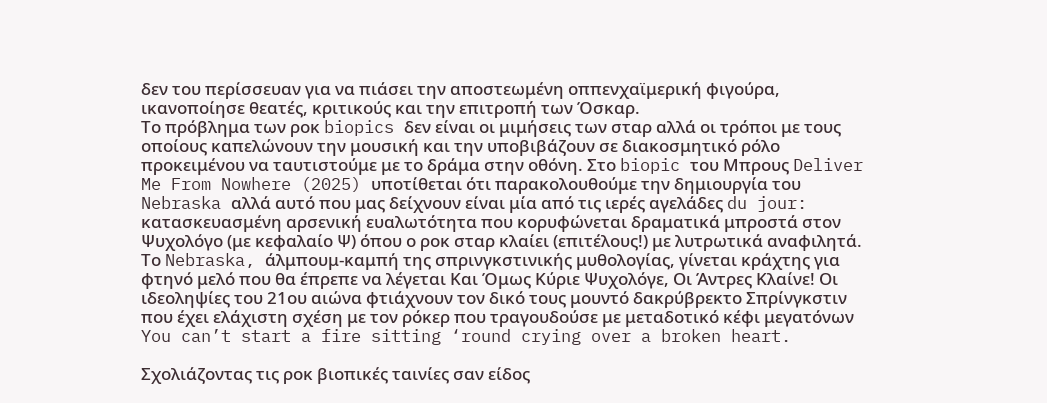δεν του περίσσευαν για να πιάσει την αποστεωμένη οππενχαϊμερική φιγούρα, ικανοποίησε θεατές, κριτικούς και την επιτροπή των Όσκαρ.
Το πρόβλημα των ροκ biopics δεν είναι οι μιμήσεις των σταρ αλλά οι τρόποι με τους οποίους καπελώνουν την μουσική και την υποβιβάζουν σε διακοσμητικό ρόλο προκειμένου να ταυτιστούμε με το δράμα στην οθόνη. Στο biopic του Μπρους Deliver Me From Nowhere (2025) υποτίθεται ότι παρακολουθούμε την δημιουργία του Nebraska αλλά αυτό που μας δείχνουν είναι μία από τις ιερές αγελάδες du jour: κατασκευασμένη αρσενική ευαλωτότητα που κορυφώνεται δραματικά μπροστά στον Ψυχολόγο (με κεφαλαίο Ψ) όπου ο ροκ σταρ κλαίει (επιτέλους!) με λυτρωτικά αναφιλητά. Το Nebraska, άλμπουμ-καμπή της σπρινγκστινικής μυθολογίας, γίνεται κράχτης για φτηνό μελό που θα έπρεπε να λέγεται Και Όμως Κύριε Ψυχολόγε, Οι Άντρες Κλαίνε! Οι ιδεοληψίες του 21ου αιώνα φτιάχνουν τον δικό τους μουντό δακρύβρεκτο Σπρίνγκστιν που έχει ελάχιστη σχέση με τον ρόκερ που τραγουδούσε με μεταδοτικό κέφι μεγατόνων You can’t start a fire sitting ‘round crying over a broken heart.

Σχολιάζοντας τις ροκ βιοπικές ταινίες σαν είδος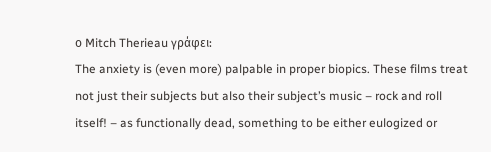ο Mitch Therieau γράφει:
The anxiety is (even more) palpable in proper biopics. These films treat not just their subjects but also their subject’s music – rock and roll itself! – as functionally dead, something to be either eulogized or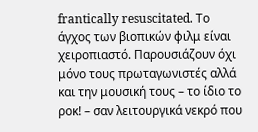frantically resuscitated. Το άγχος των βιοπικών φιλμ είναι χειροπιαστό. Παρουσιάζουν όχι μόνο τους πρωταγωνιστές αλλά και την μουσική τους – το ίδιο το ροκ! – σαν λειτουργικά νεκρό που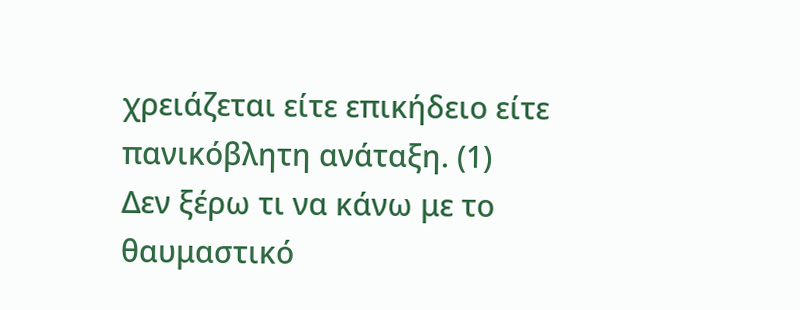χρειάζεται είτε επικήδειο είτε πανικόβλητη ανάταξη. (1)
Δεν ξέρω τι να κάνω με το θαυμαστικό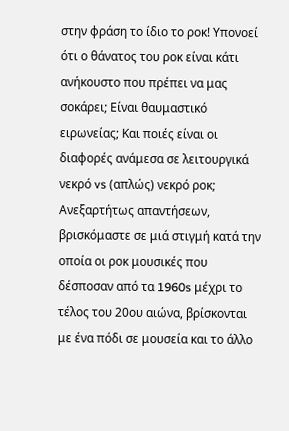στην φράση το ίδιο το ροκ! Υπονοεί ότι ο θάνατος του ροκ είναι κάτι ανήκουστο που πρέπει να μας σοκάρει; Είναι θαυμαστικό ειρωνείας; Και ποιές είναι οι διαφορές ανάμεσα σε λειτουργικά νεκρό vs (απλώς) νεκρό ροκ; Ανεξαρτήτως απαντήσεων, βρισκόμαστε σε μιά στιγμή κατά την οποία οι ροκ μουσικές που δέσποσαν από τα 1960s μέχρι το τέλος του 20ου αιώνα, βρίσκονται με ένα πόδι σε μουσεία και το άλλο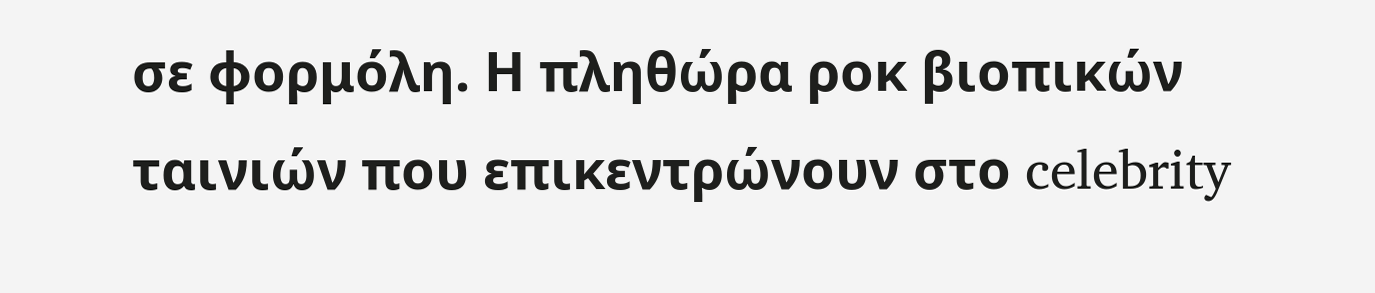σε φορμόλη. Η πληθώρα ροκ βιοπικών ταινιών που επικεντρώνουν στο celebrity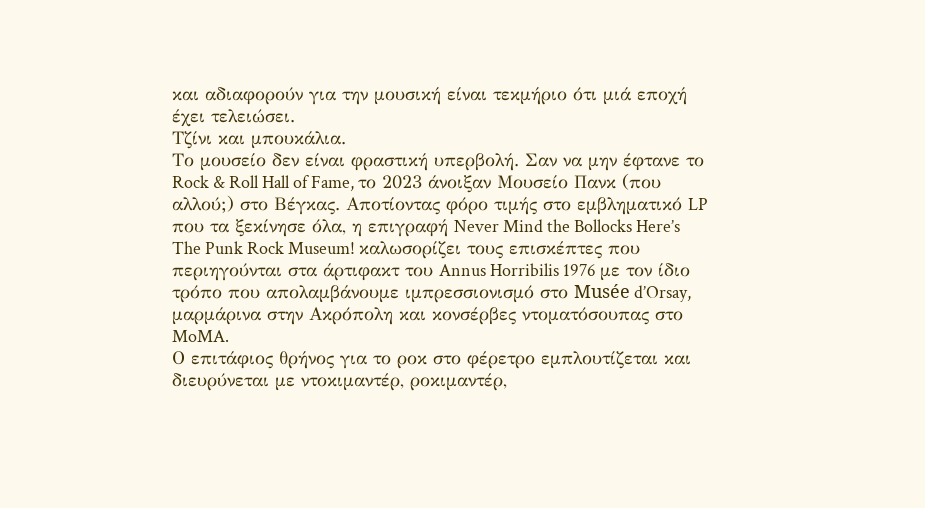και αδιαφορούν για την μουσική είναι τεκμήριο ότι μιά εποχή έχει τελειώσει.
Τζίνι και μπουκάλια.
Το μουσείο δεν είναι φραστική υπερβολή. Σαν να μην έφτανε το Rock & Roll Hall of Fame, το 2023 άνοιξαν Μουσείο Πανκ (που αλλού;) στο Βέγκας. Αποτίοντας φόρο τιμής στο εμβληματικό LP που τα ξεκίνησε όλα, η επιγραφή Never Mind the Bollocks Here’s The Punk Rock Museum! καλωσορίζει τους επισκέπτες που περιηγούνται στα άρτιφακτ του Annus Horribilis 1976 με τον ίδιο τρόπο που απολαμβάνουμε ιμπρεσσιονισμό στο Musée d’Orsay, μαρμάρινα στην Ακρόπολη και κονσέρβες ντοματόσουπας στο MoMA.
Ο επιτάφιος θρήνος για το ροκ στο φέρετρο εμπλουτίζεται και διευρύνεται με ντοκιμαντέρ, ροκιμαντέρ,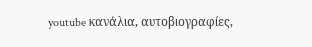youtube κανάλια, αυτοβιογραφίες,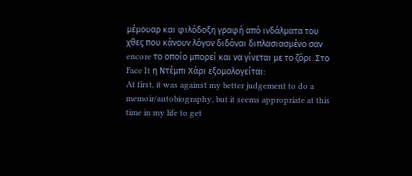μέμουαρ και φιλόδοξη γραφή από ινδάλματα του χθες που κάνουν λόγον διδόναι διπλασιασμένο σαν encore το οποίο μπορεί και να γίνεται με το ζόρι. Στο Face It η Ντέμπι Χάρι εξομολογείται:
At first, it was against my better judgement to do a memoir/autobiography, but it seems appropriate at this time in my life to get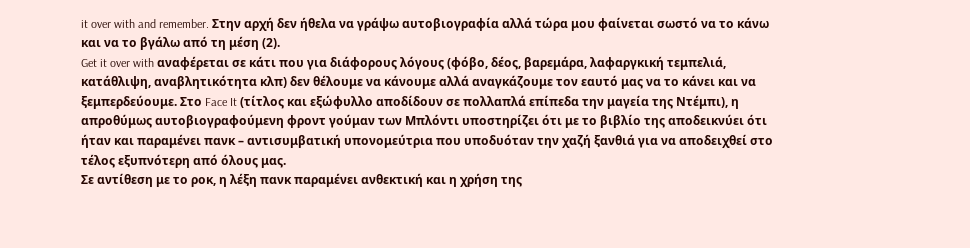it over with and remember. Στην αρχή δεν ήθελα να γράψω αυτοβιογραφία αλλά τώρα μου φαίνεται σωστό να το κάνω και να το βγάλω από τη μέση (2).
Get it over with αναφέρεται σε κάτι που για διάφορους λόγους (φόβο, δέος, βαρεμάρα, λαφαργκική τεμπελιά, κατάθλιψη, αναβλητικότητα κλπ) δεν θέλουμε να κάνουμε αλλά αναγκάζουμε τον εαυτό μας να το κάνει και να ξεμπερδεύουμε. Στο Face It (τίτλος και εξώφυλλο αποδίδουν σε πολλαπλά επίπεδα την μαγεία της Ντέμπι), η απροθύμως αυτοβιογραφούμενη φροντ γούμαν των Μπλόντι υποστηρίζει ότι με το βιβλίο της αποδεικνύει ότι ήταν και παραμένει πανκ – αντισυμβατική υπονομεύτρια που υποδυόταν την χαζή ξανθιά για να αποδειχθεί στο τέλος εξυπνότερη από όλους μας.
Σε αντίθεση με το ροκ, η λέξη πανκ παραμένει ανθεκτική και η χρήση της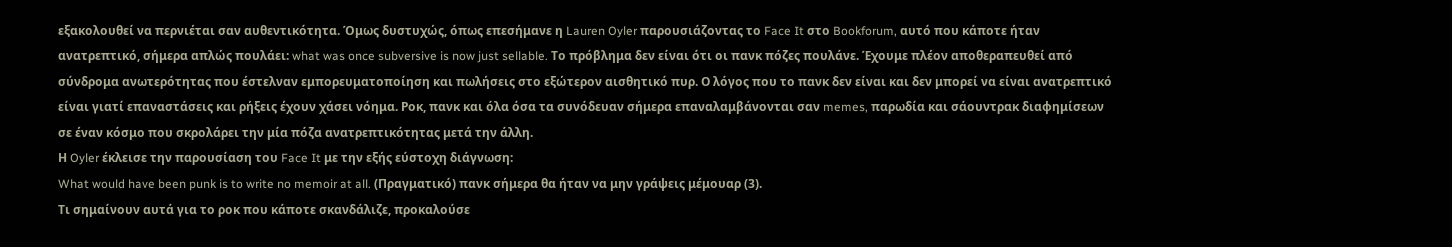εξακολουθεί να περνιέται σαν αυθεντικότητα. Όμως δυστυχώς, όπως επεσήμανε η Lauren Oyler παρουσιάζοντας το Face It στο Bookforum, αυτό που κάποτε ήταν ανατρεπτικό, σήμερα απλώς πουλάει: what was once subversive is now just sellable. Το πρόβλημα δεν είναι ότι οι πανκ πόζες πουλάνε. Έχουμε πλέον αποθεραπευθεί από σύνδρομα ανωτερότητας που έστελναν εμπορευματοποίηση και πωλήσεις στο εξώτερον αισθητικό πυρ. Ο λόγος που το πανκ δεν είναι και δεν μπορεί να είναι ανατρεπτικό είναι γιατί επαναστάσεις και ρήξεις έχουν χάσει νόημα. Ροκ, πανκ και όλα όσα τα συνόδευαν σήμερα επαναλαμβάνονται σαν memes, παρωδία και σάουντρακ διαφημίσεων σε έναν κόσμο που σκρολάρει την μία πόζα ανατρεπτικότητας μετά την άλλη.
Η Oyler έκλεισε την παρουσίαση του Face It με την εξής εύστοχη διάγνωση:
What would have been punk is to write no memoir at all. (Πραγματικό) πανκ σήμερα θα ήταν να μην γράψεις μέμουαρ (3).
Τι σημαίνουν αυτά για τo ροκ που κάποτε σκανδάλιζε, προκαλούσε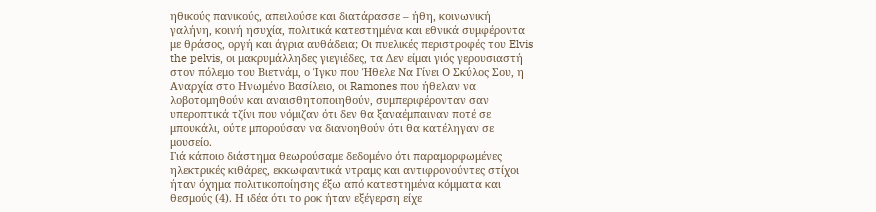ηθικούς πανικούς, απειλούσε και διατάρασσε – ήθη, κοινωνική γαλήνη, κοινή ησυχία, πολιτικά κατεστημένα και εθνικά συμφέροντα με θράσος, οργή και άγρια αυθάδεια; Οι πυελικές περιστροφές του Elvis the pelvis, οι μακρυμάλληδες γιεγιέδες, τα Δεν είμαι γιός γερουσιαστή στον πόλεμο του Βιετνάμ, ο Ίγκυ που Ήθελε Να Γίνει Ο Σκύλος Σου, η Αναρχία στο Ηνωμένο Βασίλειο, οι Ramones που ήθελαν να λοβοτομηθούν και αναισθητοποιηθούν, συμπεριφέρονταν σαν υπεροπτικά τζίνι που νόμιζαν ότι δεν θα ξαναέμπαιναν ποτέ σε μπουκάλι, ούτε μπορούσαν να διανοηθούν ότι θα κατέληγαν σε μουσείο.
Γιά κάποιο διάστημα θεωρούσαμε δεδομένο ότι παραμορφωμένες ηλεκτρικές κιθάρες, εκκωφαντικά ντραμς και αντιφρονούντες στίχοι ήταν όχημα πολιτικοποίησης έξω από κατεστημένα κόμματα και θεσμούς (4). Η ιδέα ότι το ροκ ήταν εξέγερση είχε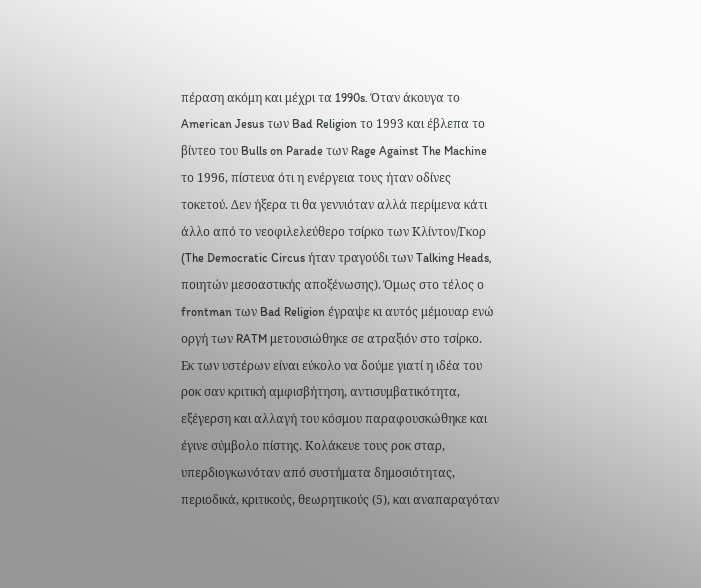πέραση ακόμη και μέχρι τα 1990s. Όταν άκουγα το American Jesus των Bad Religion το 1993 και έβλεπα το βίντεο του Bulls on Parade των Rage Against The Machine το 1996, πίστευα ότι η ενέργεια τους ήταν οδίνες τοκετού. Δεν ήξερα τι θα γεννιόταν αλλά περίμενα κάτι άλλο από το νεοφιλελεύθερο τσίρκο των Κλίντον/Γκορ (The Democratic Circus ήταν τραγούδι των Talking Heads, ποιητών μεσοαστικής αποξένωσης). Όμως στο τέλος ο frontman των Bad Religion έγραψε κι αυτός μέμουαρ ενώ οργή των RATM μετουσιώθηκε σε ατραξιόν στο τσίρκο.
Εκ των υστέρων είναι εύκολο να δούμε γιατί η ιδέα του ροκ σαν κριτική αμφισβήτηση, αντισυμβατικότητα, εξέγερση και αλλαγή του κόσμου παραφουσκώθηκε και έγινε σύμβολο πίστης. Κολάκευε τους ροκ σταρ, υπερδιογκωνόταν από συστήματα δημοσιότητας, περιοδικά, κριτικούς, θεωρητικούς (5), και αναπαραγόταν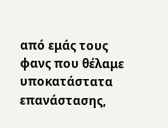από εμάς τους φανς που θέλαμε υποκατάστατα επανάστασης,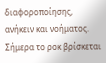διαφοροποίησης, ανήκειν και νοήματος.
Σήμερα το ροκ βρίσκεται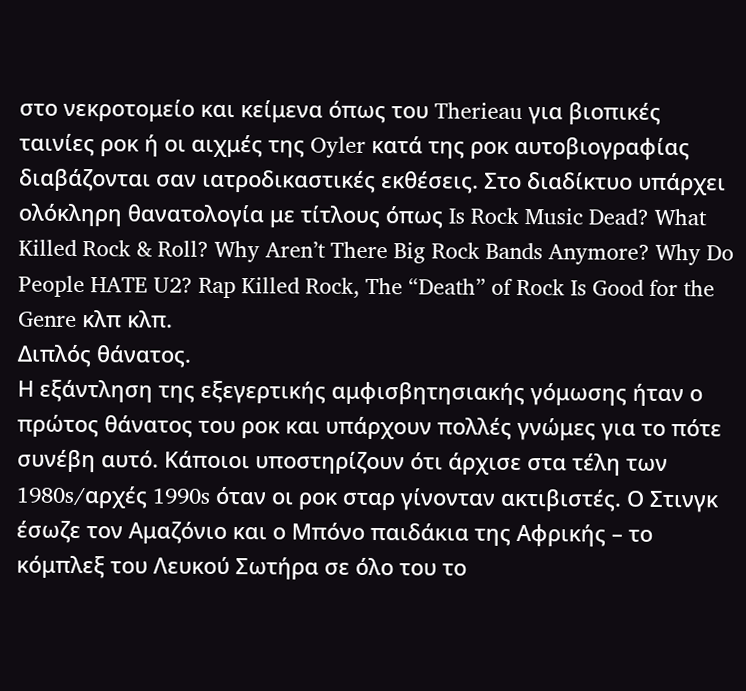στο νεκροτομείο και κείμενα όπως του Therieau για βιοπικές ταινίες ροκ ή οι αιχμές της Oyler κατά της ροκ αυτοβιογραφίας διαβάζονται σαν ιατροδικαστικές εκθέσεις. Στο διαδίκτυο υπάρχει ολόκληρη θανατολογία με τίτλους όπως Is Rock Music Dead? What Killed Rock & Roll? Why Aren’t There Big Rock Bands Anymore? Why Do People HATE U2? Rap Killed Rock, The “Death” of Rock Is Good for the Genre κλπ κλπ.
Διπλός θάνατος.
Η εξάντληση της εξεγερτικής αμφισβητησιακής γόμωσης ήταν ο πρώτος θάνατος του ροκ και υπάρχουν πολλές γνώμες για το πότε συνέβη αυτό. Κάποιοι υποστηρίζουν ότι άρχισε στα τέλη των 1980s/αρχές 1990s όταν οι ροκ σταρ γίνονταν ακτιβιστές. Ο Στινγκ έσωζε τον Αμαζόνιο και ο Μπόνο παιδάκια της Αφρικής – το κόμπλεξ του Λευκού Σωτήρα σε όλο του το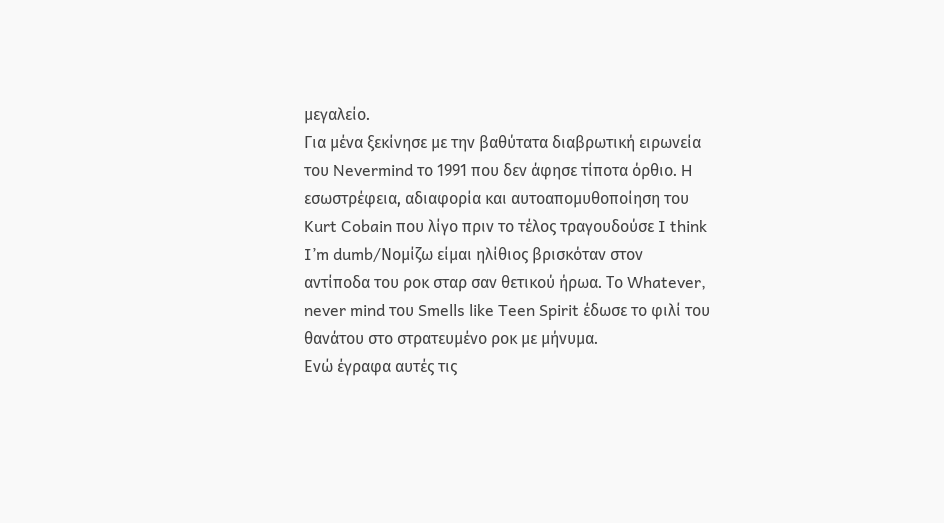μεγαλείο.
Για μένα ξεκίνησε με την βαθύτατα διαβρωτική ειρωνεία του Nevermind το 1991 που δεν άφησε τίποτα όρθιο. H εσωστρέφεια, αδιαφορία και αυτοαπομυθοποίηση του Kurt Cobain που λίγο πριν το τέλος τραγουδούσε I think I’m dumb/Νομίζω είμαι ηλίθιος βρισκόταν στον αντίποδα του ροκ σταρ σαν θετικού ήρωα. Το Whatever, never mind του Smells like Teen Spirit έδωσε το φιλί του θανάτου στο στρατευμένο ροκ με μήνυμα.
Ενώ έγραφα αυτές τις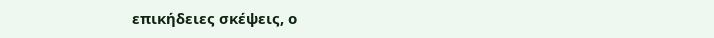επικήδειες σκέψεις, ο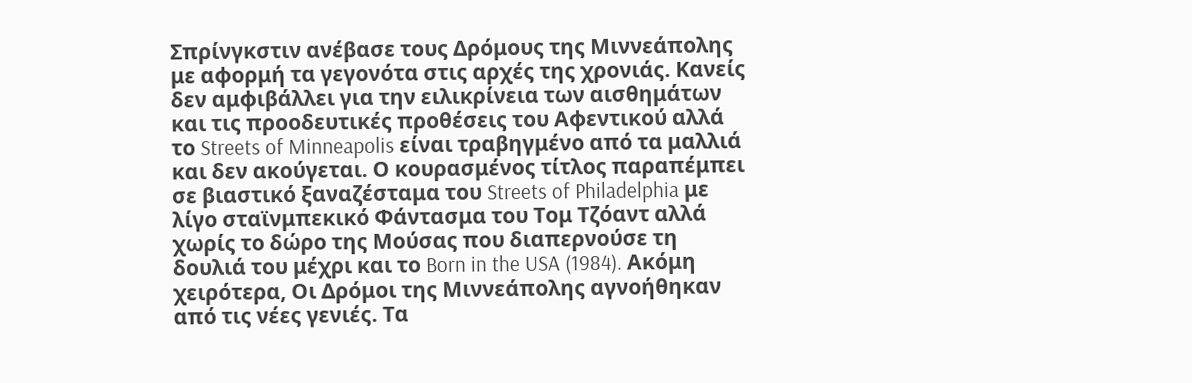Σπρίνγκστιν ανέβασε τους Δρόμους της Μιννεάπολης με αφορμή τα γεγονότα στις αρχές της χρονιάς. Κανείς δεν αμφιβάλλει για την ειλικρίνεια των αισθημάτων και τις προοδευτικές προθέσεις του Αφεντικού αλλά το Streets of Minneapolis είναι τραβηγμένο από τα μαλλιά και δεν ακούγεται. Ο κουρασμένος τίτλος παραπέμπει σε βιαστικό ξαναζέσταμα του Streets of Philadelphia με λίγο σταϊνμπεκικό Φάντασμα του Τομ Τζόαντ αλλά χωρίς το δώρο της Μούσας που διαπερνούσε τη δουλιά του μέχρι και το Born in the USA (1984). Ακόμη χειρότερα, Οι Δρόμοι της Μιννεάπολης αγνοήθηκαν από τις νέες γενιές. Τα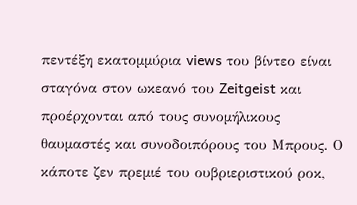πεντέξη εκατομμύρια views του βίντεο είναι σταγόνα στον ωκεανό του Zeitgeist και προέρχονται από τους συνομήλικους θαυμαστές και συνοδοιπόρους του Μπρους. Ο κάποτε ζεν πρεμιέ του ουβριεριστικού ροκ,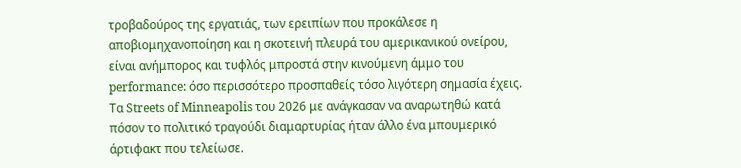τροβαδούρος της εργατιάς, των ερειπίων που προκάλεσε η αποβιομηχανοποίηση και η σκοτεινή πλευρά του αμερικανικού ονείρου, είναι ανήμπορος και τυφλός μπροστά στην κινούμενη άμμο του performance: όσο περισσότερο προσπαθείς τόσο λιγότερη σημασία έχεις. Τα Streets of Minneapolis του 2026 με ανάγκασαν να αναρωτηθώ κατά πόσον το πολιτικό τραγούδι διαμαρτυρίας ήταν άλλο ένα μπουμερικό άρτιφακτ που τελείωσε.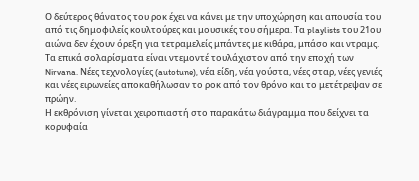Ο δεύτερος θάνατος του ροκ έχει να κάνει με την υποχώρηση και απουσία του από τις δημοφιλείς κουλτούρες και μουσικές του σήμερα. Τα playlists του 21ου αιώνα δεν έχουν όρεξη για τετραμελείς μπάντες με κιθάρα, μπάσο και ντραμς. Τα επικά σολαρίσματα είναι ντεμοντέ τουλάχιστoν από την εποχή των Nirvana. Νέες τεχνολογίες (autotune), νέα είδη, νέα γούστα, νέες σταρ, νέες γενιές και νέες ειρωνείες αποκαθήλωσαν το ροκ από τον θρόνο και το μετέτρεψαν σε πρώην.
Η εκθρόνιση γίνεται χειροπιαστή στο παρακάτω διάγραμμα που δείχνει τα κορυφαία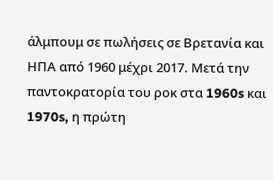άλμπουμ σε πωλήσεις σε Βρετανία και ΗΠΑ από 1960 μέχρι 2017. Μετά την παντοκρατορία του ροκ στα 1960s και 1970s, η πρώτη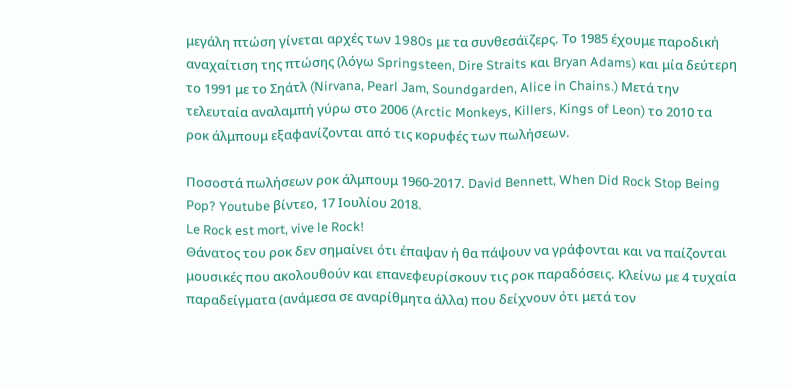μεγάλη πτώση γίνεται αρχές των 1980s με τα συνθεσάϊζερς. Το 1985 έχουμε παροδική αναχαίτιση της πτώσης (λόγω Springsteen, Dire Straits και Bryan Adams) και μία δεύτερη το 1991 με το Σηάτλ (Nirvana, Pearl Jam, Soundgarden, Alice in Chains.) Μετά την τελευταία αναλαμπή γύρω στο 2006 (Arctic Monkeys, Killers, Kings of Leon) το 2010 τα ροκ άλμπουμ εξαφανίζονται από τις κορυφές των πωλήσεων.

Ποσοστά πωλήσεων ροκ άλμπουμ 1960-2017. David Bennett, When Did Rock Stop Being Pop? Youtube βίντεο, 17 Ιουλίου 2018.
Le Rock est mort, vive le Rock!
Θάνατος του ροκ δεν σημαίνει ότι έπαψαν ή θα πάψουν να γράφονται και να παίζονται μουσικές που ακολουθούν και επανεφευρίσκουν τις ροκ παραδόσεις. Κλείνω με 4 τυχαία παραδείγματα (ανάμεσα σε αναρίθμητα άλλα) που δείχνουν ότι μετά τον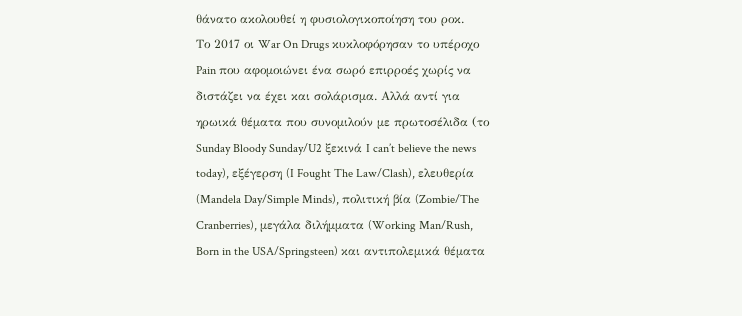θάνατο ακολουθεί η φυσιολογικοποίηση του ροκ.
Το 2017 οι War On Drugs κυκλοφόρησαν το υπέροχο Pain που αφομοιώνει ένα σωρό επιρροές χωρίς να διστάζει να έχει και σολάρισμα. Αλλά αντί για ηρωικά θέματα που συνομιλούν με πρωτοσέλιδα (το Sunday Bloody Sunday/U2 ξεκινά I can’t believe the news today), εξέγερση (I Fought The Law/Clash), ελευθερία (Mandela Day/Simple Minds), πολιτική βία (Zombie/The Cranberries), μεγάλα διλήμματα (Working Man/Rush, Born in the USA/Springsteen) και αντιπολεμικά θέματα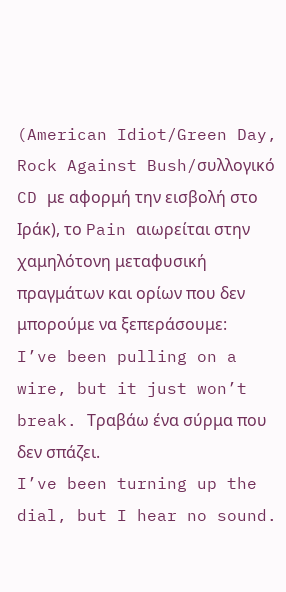(American Idiot/Green Day, Rock Against Bush/συλλογικό CD με αφορμή την εισβολή στο Ιράκ), το Pain αιωρείται στην χαμηλότονη μεταφυσική πραγμάτων και ορίων που δεν μπορούμε να ξεπεράσουμε:
I’ve been pulling on a wire, but it just won’t break. Τραβάω ένα σύρμα που δεν σπάζει.
I’ve been turning up the dial, but I hear no sound.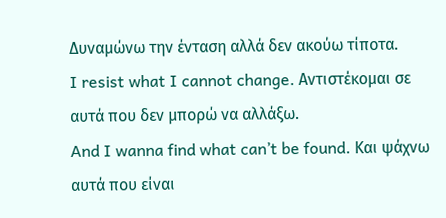Δυναμώνω την ένταση αλλά δεν ακούω τίποτα.
I resist what I cannot change. Αντιστέκομαι σε αυτά που δεν μπορώ να αλλάξω.
And I wanna find what can’t be found. Και ψάχνω αυτά που είναι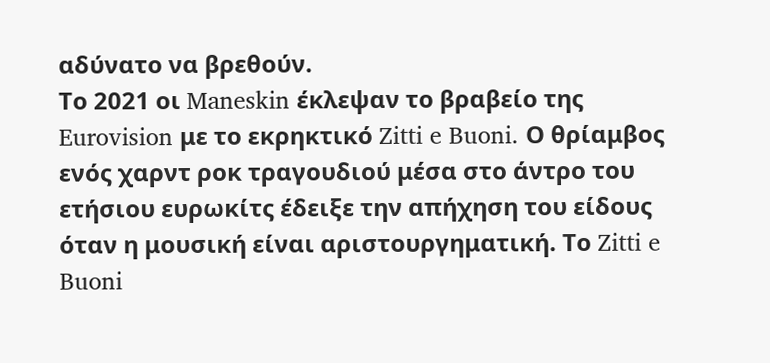αδύνατο να βρεθούν.
Το 2021 οι Maneskin έκλεψαν το βραβείο της Eurovision με το εκρηκτικό Zitti e Buoni. Ο θρίαμβος ενός χαρντ ροκ τραγουδιού μέσα στο άντρο του ετήσιου ευρωκίτς έδειξε την απήχηση του είδους όταν η μουσική είναι αριστουργηματική. Το Zitti e Buoni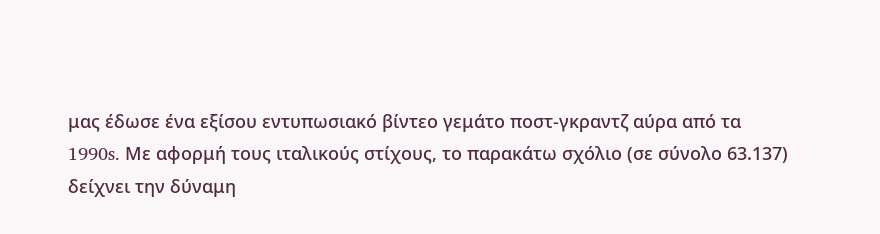μας έδωσε ένα εξίσου εντυπωσιακό βίντεο γεμάτο ποστ-γκραντζ αύρα από τα 1990s. Με αφορμή τους ιταλικούς στίχους, το παρακάτω σχόλιο (σε σύνολο 63.137) δείχνει την δύναμη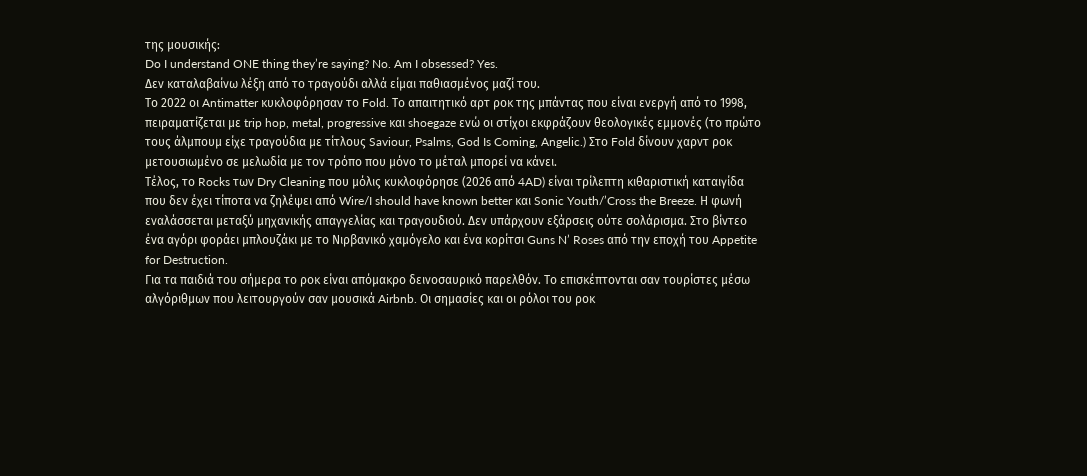της μουσικής:
Do I understand ONE thing they’re saying? No. Am I obsessed? Yes.
Δεν καταλαβαίνω λέξη από το τραγούδι αλλά είμαι παθιασμένος μαζί του.
Το 2022 οι Antimatter κυκλοφόρησαν το Fold. Το απαιτητικό αρτ ροκ της μπάντας που είναι ενεργή από το 1998, πειραματίζεται με trip hop, metal, progressive και shoegaze ενώ οι στίχοι εκφράζουν θεολογικές εμμονές (το πρώτο τους άλμπουμ είχε τραγούδια με τίτλους Saviour, Psalms, God Is Coming, Angelic.) Στο Fold δίνουν χαρντ ροκ μετουσιωμένο σε μελωδία με τον τρόπο που μόνο το μέταλ μπορεί να κάνει.
Τέλος, το Rocks των Dry Cleaning που μόλις κυκλοφόρησε (2026 από 4AD) είναι τρίλεπτη κιθαριστική καταιγίδα που δεν έχει τίποτα να ζηλέψει από Wire/I should have known better και Sonic Youth/’Cross the Breeze. Η φωνή εναλάσσεται μεταξύ μηχανικής απαγγελίας και τραγουδιού. Δεν υπάρχουν εξάρσεις ούτε σολάρισμα. Στο βίντεο ένα αγόρι φοράει μπλουζάκι με το Νιρβανικό χαμόγελο και ένα κορίτσι Guns N’ Roses από την εποχή του Appetite for Destruction.
Για τα παιδιά του σήμερα το ροκ είναι απόμακρο δεινοσαυρικό παρελθόν. Το επισκέπτονται σαν τουρίστες μέσω αλγόριθμων που λειτουργούν σαν μουσικά Airbnb. Οι σημασίες και οι ρόλοι του ροκ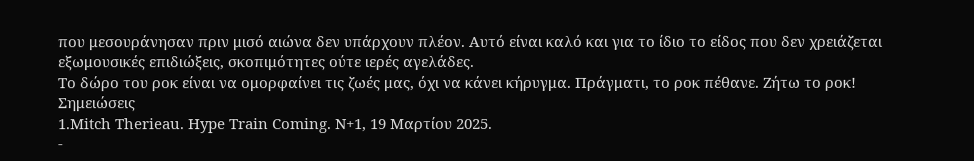που μεσουράνησαν πριν μισό αιώνα δεν υπάρχουν πλέον. Αυτό είναι καλό και για το ίδιο το είδος που δεν χρειάζεται εξωμουσικές επιδιώξεις, σκοπιμότητες ούτε ιερές αγελάδες.
Το δώρο του ροκ είναι να ομορφαίνει τις ζωές μας, όχι να κάνει κήρυγμα. Πράγματι, το ροκ πέθανε. Ζήτω το ροκ!
Σημειώσεις
1.Mitch Therieau. Hype Train Coming. N+1, 19 Μαρτίου 2025.
-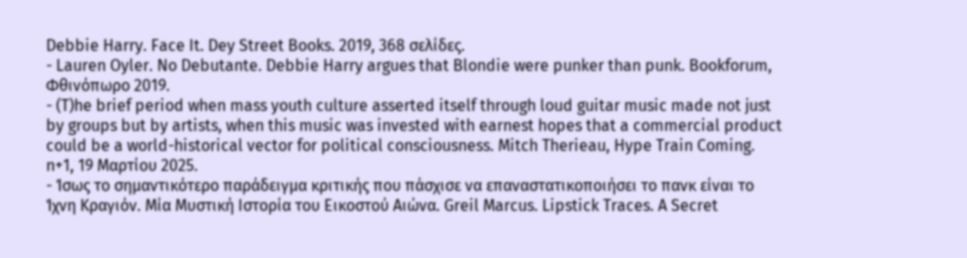Debbie Harry. Face It. Dey Street Books. 2019, 368 σελίδες.
- Lauren Oyler. No Debutante. Debbie Harry argues that Blondie were punker than punk. Bookforum, Φθινόπωρο 2019.
- (T)he brief period when mass youth culture asserted itself through loud guitar music made not just by groups but by artists, when this music was invested with earnest hopes that a commercial product could be a world-historical vector for political consciousness. Mitch Therieau, Hype Train Coming. n+1, 19 Μαρτίου 2025.
- Ίσως το σημαντικότερο παράδειγμα κριτικής που πάσχισε να επαναστατικοποιήσει το πανκ είναι το Ίχνη Κραγιόν. Μία Μυστική Ιστορία του Εικοστού Αιώνα. Greil Marcus. Lipstick Traces. A Secret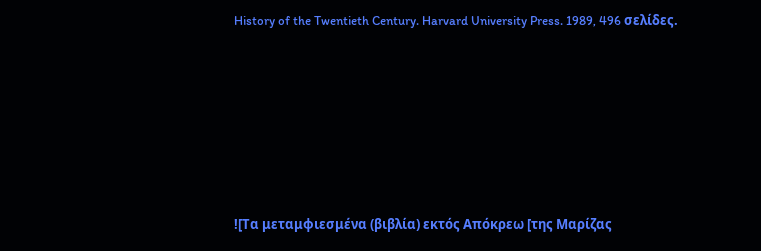History of the Twentieth Century. Harvard University Press. 1989, 496 σελίδες.











![Τα μεταμφιεσμένα (βιβλία) εκτός Απόκρεω [της Μαρίζας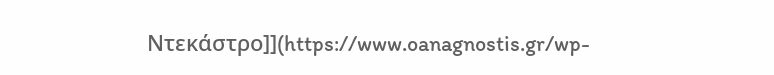Ντεκάστρο]](https://www.oanagnostis.gr/wp-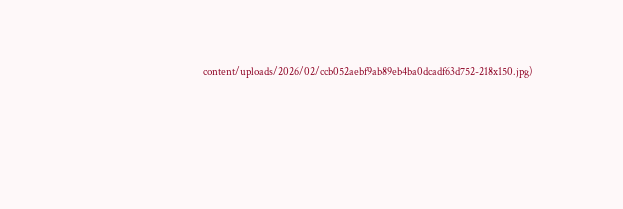content/uploads/2026/02/ccb052aebf9ab89eb4ba0dcadf63d752-218x150.jpg)